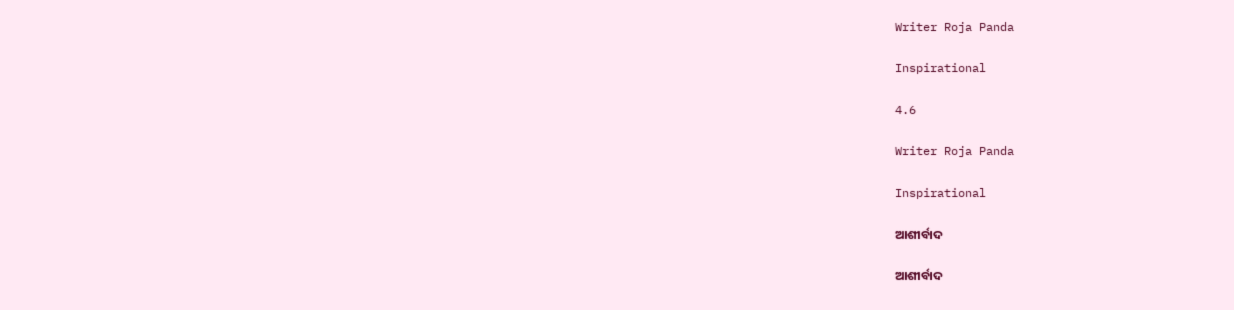Writer Roja Panda

Inspirational

4.6

Writer Roja Panda

Inspirational

ଆଶୀର୍ବାଦ

ଆଶୀର୍ବାଦ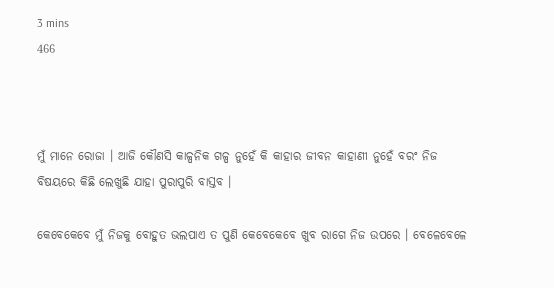3 mins
466



ମୁଁ ମାନେ ରୋଜା । ଆଜି କୌଣସି କାଳ୍ପନିକ ଗଳ୍ପ ନୁହେଁ କି କାହାର ଜୀବନ କାହାଣୀ ନୁହେଁ ବରଂ ନିଜ ବିଷୟରେ କିଛି ଲେଖୁଛି ଯାହା ପୁରାପୁରି ବାସ୍ତବ ।

କେବେକେବେ ମୁଁ ନିଜକୁ ବୋହୁତ ଭଲପାଏ ତ ପୁଣି କେବେକେବେ ଖୁବ ରାଗେ ନିଜ ଉପରେ । ବେଳେବେଳେ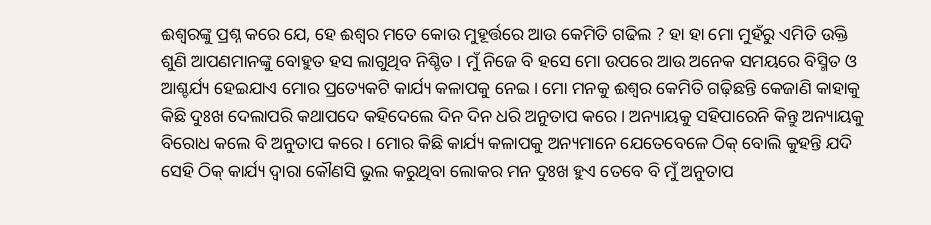ଈଶ୍ୱରଙ୍କୁ ପ୍ରଶ୍ନ କରେ ଯେ, ହେ ଈଶ୍ୱର ମତେ କୋଉ ମୁହୂର୍ତ୍ତରେ ଆଉ କେମିତି ଗଢିଲ ? ହା ହା ମୋ ମୁହଁରୁ ଏମିତି ଉକ୍ତି ଶୁଣି ଆପଣମାନଙ୍କୁ ବୋହୁତ ହସ ଲାଗୁଥିବ ନିଶ୍ଚିତ । ମୁଁ ନିଜେ ବି ହସେ ମୋ ଉପରେ ଆଉ ଅନେକ ସମୟରେ ବିସ୍ମିତ ଓ ଆଶ୍ଚର୍ଯ୍ୟ ହେଇଯାଏ ମୋର ପ୍ରତ୍ୟେକଟି କାର୍ଯ୍ୟ କଳାପକୁ ନେଇ । ମୋ ମନକୁ ଈଶ୍ୱର କେମିତି ଗଢ଼ିଛନ୍ତି କେଜାଣି କାହାକୁ କିଛି ଦୁଃଖ ଦେଲାପରି କଥାପଦେ କହିଦେଲେ ଦିନ ଦିନ ଧରି ଅନୁତାପ କରେ । ଅନ୍ୟାୟକୁ ସହିପାରେନି କିନ୍ତୁ ଅନ୍ୟାୟକୁ ବିରୋଧ କଲେ ବି ଅନୁତାପ କରେ । ମୋର କିଛି କାର୍ଯ୍ୟ କଳାପକୁ ଅନ୍ୟମାନେ ଯେତେବେଳେ ଠିକ୍ ବୋଲି କୁହନ୍ତି ଯଦି ସେହି ଠିକ୍ କାର୍ଯ୍ୟ ଦ୍ୱାରା କୌଣସି ଭୁଲ କରୁଥିବା ଲୋକର ମନ ଦୁଃଖ ହୁଏ ତେବେ ବି ମୁଁ ଅନୁତାପ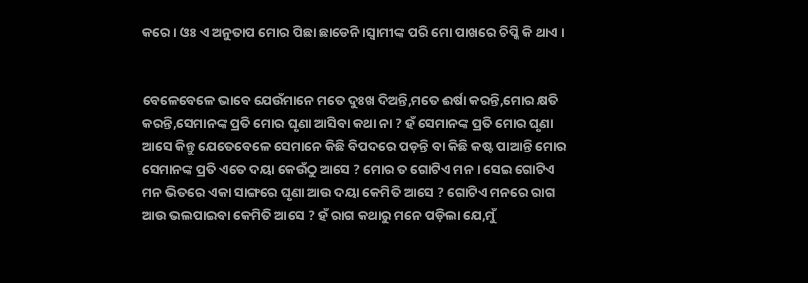କରେ । ଓଃ ଏ ଅନୁତାପ ମୋର ପିଛା ଛାଡେନି ।ସ୍ଵାମୀଙ୍କ ପରି ମୋ ପାଖରେ ଚିପ୍କି କି ଥାଏ ।


ବେଳେବେଳେ ଭାବେ ଯେଉଁମାନେ ମତେ ଦୁଃଖ ଦିଅନ୍ତି,ମତେ ଈର୍ଷା କରନ୍ତି,ମୋର କ୍ଷତି କରନ୍ତି,ସେମାନଙ୍କ ପ୍ରତି ମୋର ଘୃଣା ଆସିବା କଥା ନା ? ହଁ ସେମାନଙ୍କ ପ୍ରତି ମୋର ଘୃଣା ଆସେ କିନ୍ତୁ ଯେତେବେଳେ ସେମାନେ କିଛି ବିପଦରେ ପଡ଼ନ୍ତି ବା କିଛି କଷ୍ଟ ପାଆନ୍ତି ମୋର ସେମାନଙ୍କ ପ୍ରତି ଏତେ ଦୟା କେଉଁଠୁ ଆସେ ? ମୋର ତ ଗୋଟିଏ ମନ । ସେଇ ଗୋଟିଏ ମନ ଭିତରେ ଏକା ସାଙ୍ଗରେ ଘୃଣା ଆଉ ଦୟା କେମିତି ଆସେ ? ଗୋଟିଏ ମନରେ ରାଗ ଆଉ ଭଲପାଇବା କେମିତି ଆସେ ? ହଁ ରାଗ କଥାରୁ ମନେ ପଡ଼ିଲା ଯେ,ମୁଁ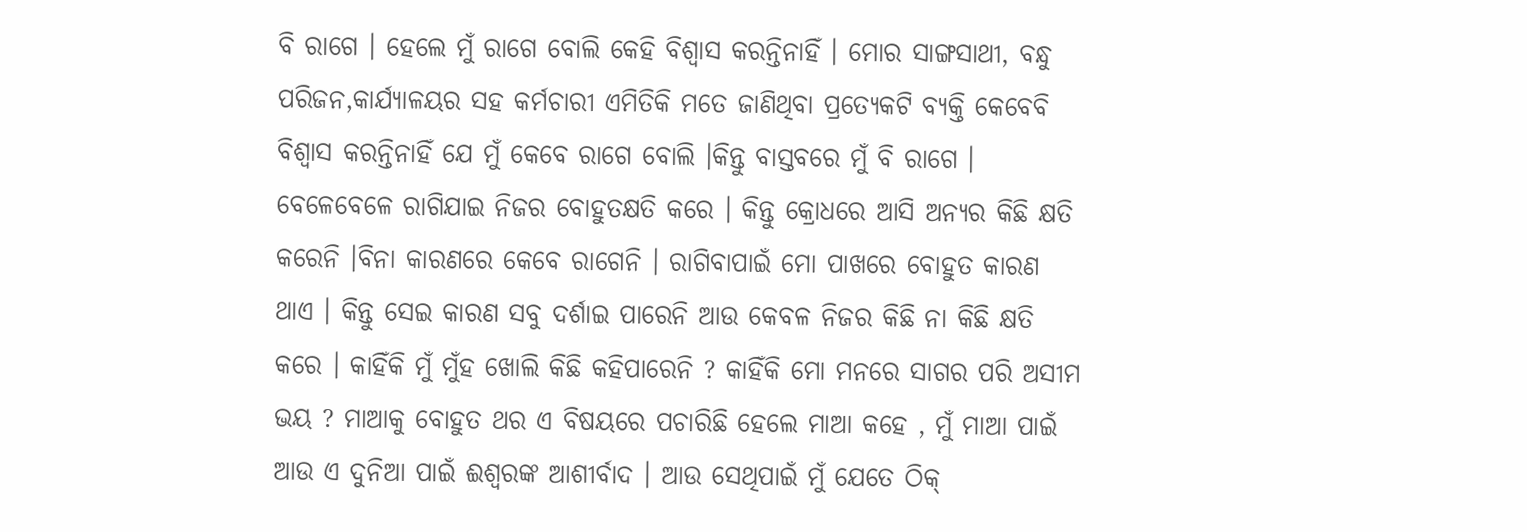ବି ରାଗେ । ହେଲେ ମୁଁ ରାଗେ ବୋଲି କେହି ବିଶ୍ୱାସ କରନ୍ତିନାହିଁ । ମୋର ସାଙ୍ଗସାଥୀ, ବନ୍ଧୁ ପରିଜନ,କାର୍ଯ୍ୟାଳୟର ସହ କର୍ମଚାରୀ ଏମିତିକି ମତେ ଜାଣିଥିବା ପ୍ରତ୍ୟେକଟି ବ୍ୟକ୍ତି କେବେବି ବିଶ୍ୱାସ କରନ୍ତିନାହିଁ ଯେ ମୁଁ କେବେ ରାଗେ ବୋଲି ।କିନ୍ତୁ ବାସ୍ତବରେ ମୁଁ ବି ରାଗେ । ବେଳେବେଳେ ରାଗିଯାଇ ନିଜର ବୋହୁତକ୍ଷତି କରେ । କିନ୍ତୁ କ୍ରୋଧରେ ଆସି ଅନ୍ୟର କିଛି କ୍ଷତି କରେନି ।ବିନା କାରଣରେ କେବେ ରାଗେନି । ରାଗିବାପାଇଁ ମୋ ପାଖରେ ବୋହୁତ କାରଣ ଥାଏ । କିନ୍ତୁ ସେଇ କାରଣ ସବୁ ଦର୍ଶାଇ ପାରେନି ଆଉ କେବଳ ନିଜର କିଛି ନା କିଛି କ୍ଷତି କରେ । କାହିଁକି ମୁଁ ମୁଁହ ଖୋଲି କିଛି କହିପାରେନି ? କାହିଁକି ମୋ ମନରେ ସାଗର ପରି ଅସୀମ ଭୟ ? ମାଆକୁ ବୋହୁତ ଥର ଏ ବିଷୟରେ ପଚାରିଛି ହେଲେ ମାଆ କହେ , ମୁଁ ମାଆ ପାଇଁ ଆଉ ଏ ଦୁନିଆ ପାଇଁ ଈଶ୍ୱରଙ୍କ ଆଶୀର୍ବାଦ । ଆଉ ସେଥିପାଇଁ ମୁଁ ଯେତେ ଠିକ୍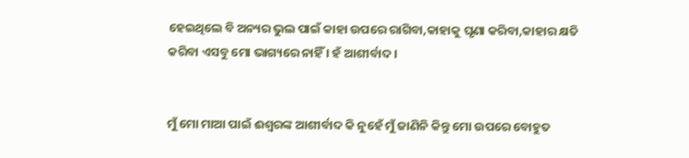ହେଇଥିଲେ ବି ଅନ୍ୟର ଭୁଲ ପାଇଁ କାହା ଉପରେ ରାଗିବା,କାହାକୁ ଘୃଣା କରିବା,କାହାର କ୍ଷତି କରିବା ଏସବୁ ମୋ ଭାଗ୍ୟରେ ନାହିଁ । ହଁ ଆଶୀର୍ବାଦ ।


ମୁଁ ମୋ ମାଆ ପାଇଁ ଈଶ୍ୱରଙ୍କ ଆଶୀର୍ବାଦ କି ନୁହେଁ ମୁଁ ଜାଣିନି କିନ୍ତୁ ମୋ ଉପରେ ବୋହୁତ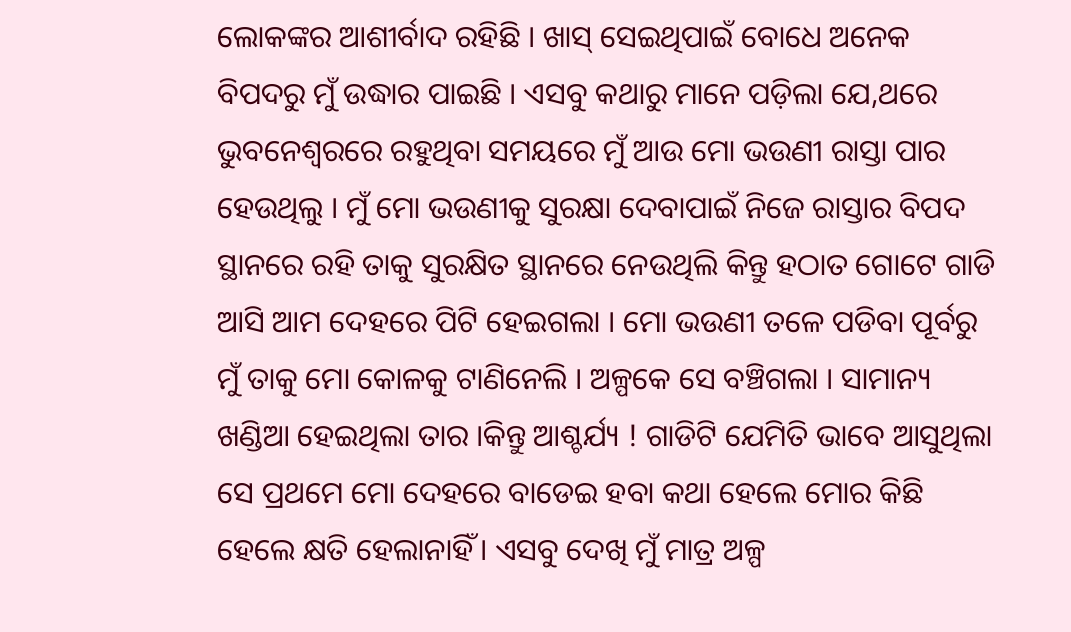ଲୋକଙ୍କର ଆଶୀର୍ବାଦ ରହିଛି । ଖାସ୍ ସେଇଥିପାଇଁ ବୋଧେ ଅନେକ ବିପଦରୁ ମୁଁ ଉଦ୍ଧାର ପାଇଛି । ଏସବୁ କଥାରୁ ମାନେ ପଡ଼ିଲା ଯେ,ଥରେ ଭୁବନେଶ୍ବରରେ ରହୁଥିବା ସମୟରେ ମୁଁ ଆଉ ମୋ ଭଉଣୀ ରାସ୍ତା ପାର ହେଉଥିଲୁ । ମୁଁ ମୋ ଭଉଣୀକୁ ସୁରକ୍ଷା ଦେବାପାଇଁ ନିଜେ ରାସ୍ତାର ବିପଦ ସ୍ଥାନରେ ରହି ତାକୁ ସୁରକ୍ଷିତ ସ୍ଥାନରେ ନେଉଥିଲି କିନ୍ତୁ ହଠାତ ଗୋଟେ ଗାଡି ଆସି ଆମ ଦେହରେ ପିଟି ହେଇଗଲା । ମୋ ଭଉଣୀ ତଳେ ପଡିବା ପୂର୍ବରୁ ମୁଁ ତାକୁ ମୋ କୋଳକୁ ଟାଣିନେଲି । ଅଳ୍ପକେ ସେ ବଞ୍ଚିଗଲା । ସାମାନ୍ୟ ଖଣ୍ଡିଆ ହେଇଥିଲା ତାର ।କିନ୍ତୁ ଆଶ୍ଚର୍ଯ୍ୟ ! ଗାଡିଟି ଯେମିତି ଭାବେ ଆସୁଥିଲା ସେ ପ୍ରଥମେ ମୋ ଦେହରେ ବାଡେଇ ହବା କଥା ହେଲେ ମୋର କିଛି ହେଲେ କ୍ଷତି ହେଲାନାହିଁ । ଏସବୁ ଦେଖି ମୁଁ ମାତ୍ର ଅଳ୍ପ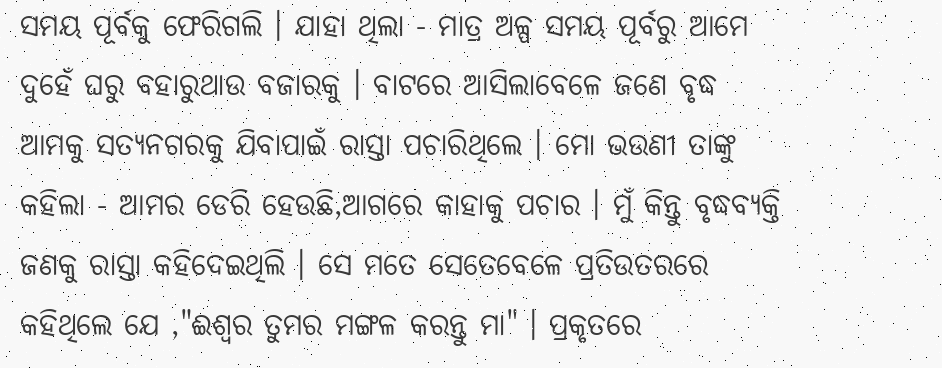ସମୟ ପୂର୍ବକୁ ଫେରିଗଲି । ଯାହା ଥିଲା - ମାତ୍ର ଅଳ୍ପ ସମୟ ପୂର୍ବରୁ ଆମେ ଦୁହେଁ ଘରୁ ବହାରୁଥାଉ ବଜାରକୁ । ବାଟରେ ଆସିଲାବେଳେ ଜଣେ ବୃଦ୍ଧ ଆମକୁ ସତ୍ୟନଗରକୁ ଯିବାପାଇଁ ରାସ୍ତା ପଚାରିଥିଲେ । ମୋ ଭଉଣୀ ତାଙ୍କୁ କହିଲା - ଆମର ଡେରି ହେଉଛି,ଆଗରେ କାହାକୁ ପଚାର । ମୁଁ କିନ୍ତୁ ବୃଦ୍ଧବ୍ୟକ୍ତି ଜଣକୁ ରାସ୍ତା କହିଦେଇଥିଲି । ସେ ମତେ ସେତେବେଳେ ପ୍ରତିଉତରରେ କହିଥିଲେ ଯେ ,"ଈଶ୍ୱର ତୁମର ମଙ୍ଗଳ କରନ୍ତୁ ମା" । ପ୍ରକୃତରେ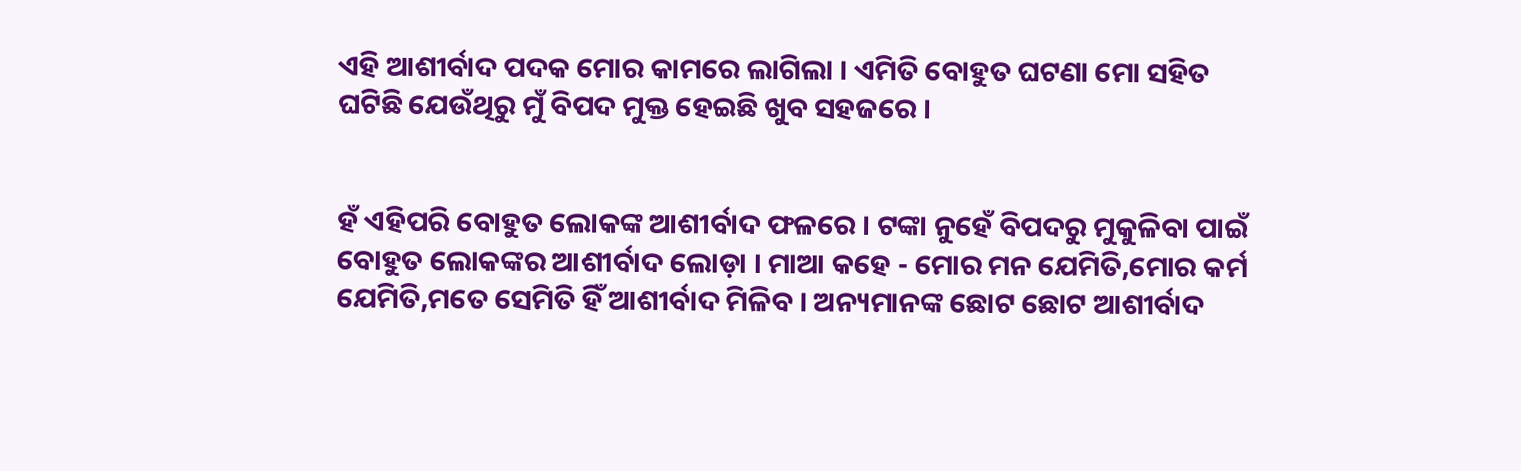ଏହି ଆଶୀର୍ବାଦ ପଦକ ମୋର କାମରେ ଲାଗିଲା । ଏମିତି ବୋହୁତ ଘଟଣା ମୋ ସହିତ ଘଟିଛି ଯେଉଁଥିରୁ ମୁଁ ବିପଦ ମୁକ୍ତ ହେଇଛି ଖୁବ ସହଜରେ ।


ହଁ ଏହିପରି ବୋହୁତ ଲୋକଙ୍କ ଆଶୀର୍ବାଦ ଫଳରେ । ଟଙ୍କା ନୁହେଁ ବିପଦରୁ ମୁକୁଳିବା ପାଇଁ ବୋହୁତ ଲୋକଙ୍କର ଆଶୀର୍ବାଦ ଲୋଡ଼ା । ମାଆ କହେ - ମୋର ମନ ଯେମିତି,ମୋର କର୍ମ ଯେମିତି,ମତେ ସେମିତି ହିଁ ଆଶୀର୍ବାଦ ମିଳିବ । ଅନ୍ୟମାନଙ୍କ ଛୋଟ ଛୋଟ ଆଶୀର୍ବାଦ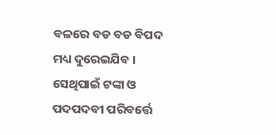ବଳରେ ବଡ ବଡ ବିପଦ ମଧ୍ୟ ଦୁରେଇଯିବ । ସେଥିପାଇଁ ଟଙ୍କା ଓ ପଦପଦବୀ ପରିବର୍ତ୍ତେ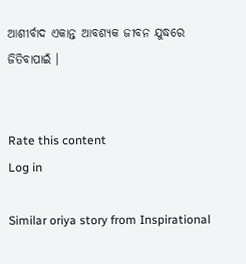ଆଶୀର୍ବାଦ ଏକାନ୍ତ ଆବଶ୍ୟକ ଜୀବନ ଯୁଦ୍ଧରେ ଜିତିବାପାଇଁ ।


Rate this content
Log in

Similar oriya story from Inspirational